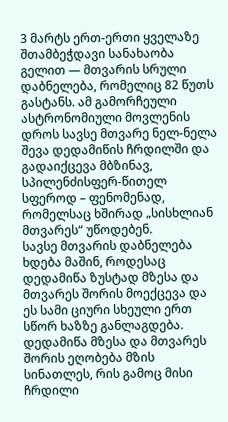3 მარტს ერთ-ერთი ყველაზე შთამბეჭდავი სანახაობა გელით — მთვარის სრული დაბნელება, რომელიც 82 წუთს გასტანს. ამ გამორჩეული ასტრონომიული მოვლენის დროს სავსე მთვარე ნელ-ნელა შევა დედამიწის ჩრდილში და გადაიქცევა მბზინავ, სპილენძისფერ-წითელ სფეროდ – ფენომენად, რომელსაც ხშირად „სისხლიან მთვარეს“ უწოდებენ.
სავსე მთვარის დაბნელება ხდება მაშინ, როდესაც დედამიწა ზუსტად მზესა და მთვარეს შორის მოექცევა და ეს სამი ციური სხეული ერთ სწორ ხაზზე განლაგდება. დედამიწა მზესა და მთვარეს შორის ეღობება მზის სინათლეს, რის გამოც მისი ჩრდილი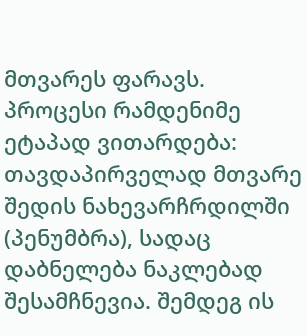მთვარეს ფარავს. პროცესი რამდენიმე ეტაპად ვითარდება: თავდაპირველად მთვარე შედის ნახევარჩრდილში (პენუმბრა), სადაც დაბნელება ნაკლებად შესამჩნევია. შემდეგ ის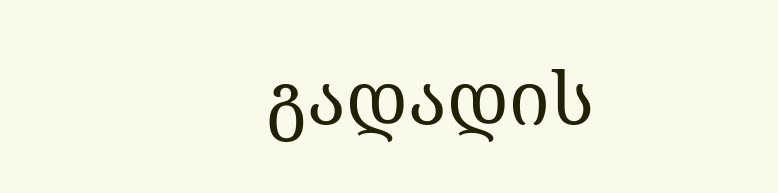გადადის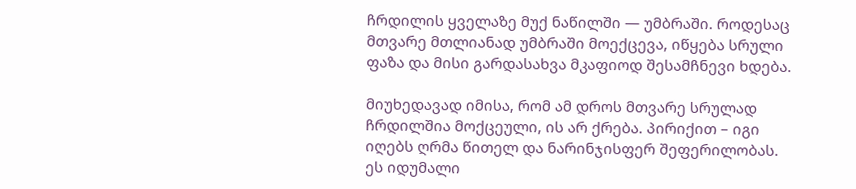ჩრდილის ყველაზე მუქ ნაწილში — უმბრაში. როდესაც მთვარე მთლიანად უმბრაში მოექცევა, იწყება სრული ფაზა და მისი გარდასახვა მკაფიოდ შესამჩნევი ხდება.

მიუხედავად იმისა, რომ ამ დროს მთვარე სრულად ჩრდილშია მოქცეული, ის არ ქრება. პირიქით – იგი იღებს ღრმა წითელ და ნარინჯისფერ შეფერილობას. ეს იდუმალი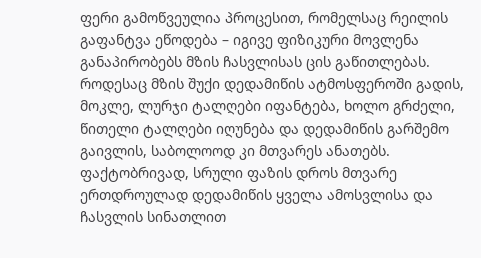ფერი გამოწვეულია პროცესით, რომელსაც რეილის გაფანტვა ეწოდება – იგივე ფიზიკური მოვლენა განაპირობებს მზის ჩასვლისას ცის გაწითლებას. როდესაც მზის შუქი დედამიწის ატმოსფეროში გადის, მოკლე, ლურჯი ტალღები იფანტება, ხოლო გრძელი, წითელი ტალღები იღუნება და დედამიწის გარშემო გაივლის, საბოლოოდ კი მთვარეს ანათებს. ფაქტობრივად, სრული ფაზის დროს მთვარე ერთდროულად დედამიწის ყველა ამოსვლისა და ჩასვლის სინათლით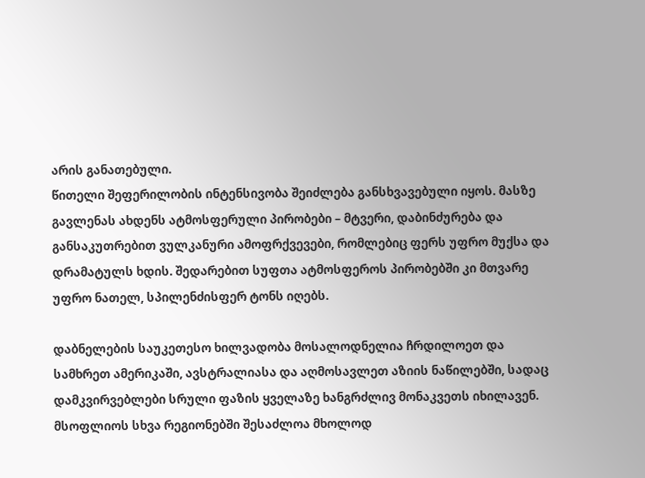არის განათებული.
წითელი შეფერილობის ინტენსივობა შეიძლება განსხვავებული იყოს. მასზე გავლენას ახდენს ატმოსფერული პირობები – მტვერი, დაბინძურება და განსაკუთრებით ვულკანური ამოფრქვევები, რომლებიც ფერს უფრო მუქსა და დრამატულს ხდის. შედარებით სუფთა ატმოსფეროს პირობებში კი მთვარე უფრო ნათელ, სპილენძისფერ ტონს იღებს.

დაბნელების საუკეთესო ხილვადობა მოსალოდნელია ჩრდილოეთ და სამხრეთ ამერიკაში, ავსტრალიასა და აღმოსავლეთ აზიის ნაწილებში, სადაც დამკვირვებლები სრული ფაზის ყველაზე ხანგრძლივ მონაკვეთს იხილავენ. მსოფლიოს სხვა რეგიონებში შესაძლოა მხოლოდ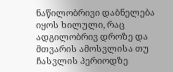ნაწილობრივი დაბნელება იყოს ხილული, რაც ადგილობრივ დროზე და მთვარის ამოსვლისა თუ ჩასვლის პერიოდზე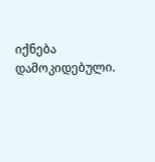იქნება დამოკიდებული.